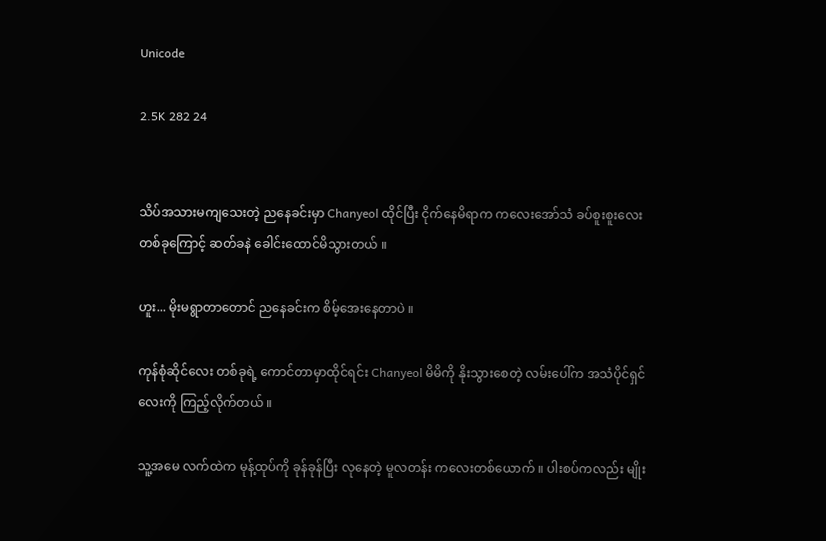Unicode

2.5K 282 24


သိပ်အသားမကျသေးတဲ့ ညနေခင်းမှာ Chanyeol ထိုင်ပြီး ငိုက်နေမိရာက ကလေးအော်သံ ခပ်စူးစူးလေးတစ်ခုကြောင့် ဆတ်ခနဲ ခေါင်းထောင်မိသွားတယ် ။

ဟူး... မိုးမရွာတာတောင် ညနေခင်းက စိမ့်အေးနေတာပဲ ။

ကုန်စုံဆိုင်လေး တစ်ခုရဲ့ ကောင်တာမှာထိုင်ရင်း Chanyeol မိမိကို နိုးသွားစေတဲ့ လမ်းပေါ်က အသံပိုင်ရှင်လေးကို ကြည့်လိုက်တယ် ။

သူ့အမေ လက်ထဲက မုန့်ထုပ်ကို ခုန်ခုန်ပြီး လုနေတဲ့ မူလတန်း ကလေးတစ်ယောက် ။ ပါးစပ်ကလည်း မျိုး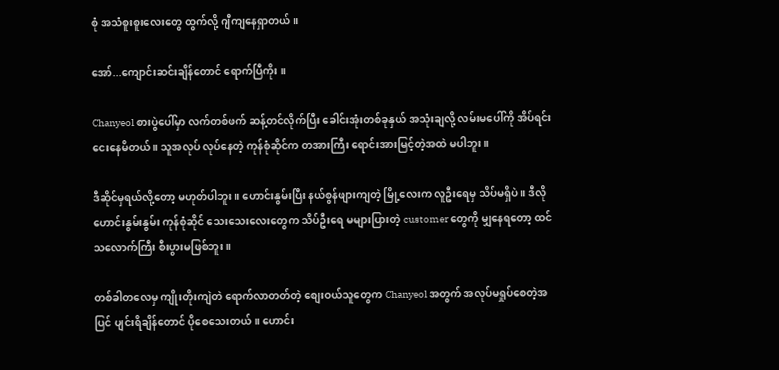စုံ အသံစူးစူးလေးတွေ ထွက်လို့ ဂျီကျနေရှာတယ် ။

အော်...ကျောင်းဆင်းချိန်တောင် ရောက်ပြီကိုး ။

Chanyeol စားပွဲပေါ်မှာ လက်တစ်ဖက် ဆန့်တင်လိုက်ပြီး ခေါင်းအုံးတစ်ခုနှယ် အသုံးချလို့ လမ်းမပေါ်ကို အိပ်ရင်း ငေးနေမိတယ် ။ သူအလုပ် လုပ်နေတဲ့ ကုန်စုံဆိုင်က တအားကြီး ရောင်းအားမြင့်တဲ့အထဲ မပါဘူး ။

ဒီဆိုင်မှရယ်လို့တော့ မဟုတ်ပါဘူး ။ ဟောင်းနွမ်းပြီး နယ်စွန်ဖျားကျတဲ့ မြို့လေးက လူဦးရေမှ သိပ်မရှိပဲ ။ ဒီလို ဟောင်းနွမ်းနွမ်း ကုန်စုံဆိုင် သေးသေးလေးတွေက သိပ်ဦးရေ မများပြားတဲ့ customer တွေကို မျှနေရတော့ ထင်သလောက်ကြီး စီးပွားမဖြစ်ဘူး ။

တစ်ခါတလေမှ ကျိုးတိုးကျဲတဲ ရောက်လာတတ်တဲ့ စျေးဝယ်သူတွေက Chanyeol အတွက် အလုပ်မရှုပ်စေတဲ့အပြင် ပျင်းရိချိန်တောင် ပိုစေသေးတယ် ။ ဟောင်း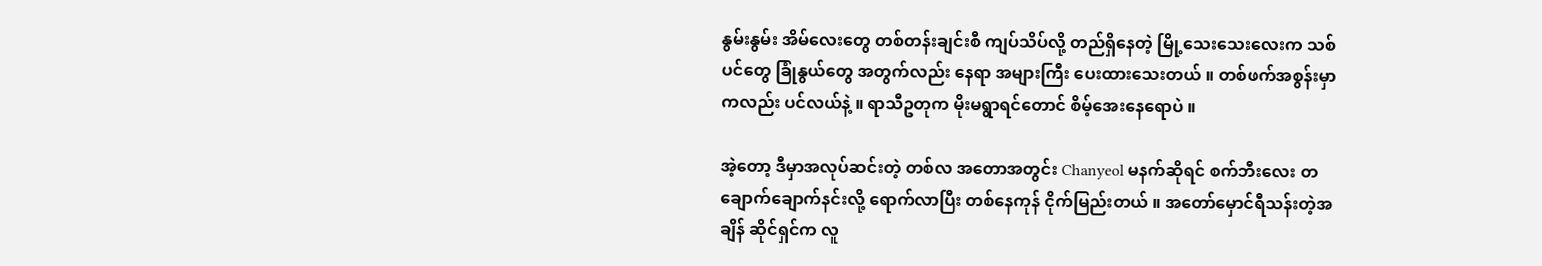နွမ်းနွမ်း အိမ်လေးတွေ တစ်တန်းချင်းစီ ကျပ်သိပ်လို့ တည်ရှိနေတဲ့ မြို့သေးသေးလေးက သစ်ပင်တွေ ခြုံနွယ်တွေ အတွက်လည်း နေရာ အများကြီး ပေးထားသေးတယ် ။ တစ်ဖက်အစွန်းမှာကလည်း ပင်လယ်နဲ့ ။ ရာသီဥတုက မိုးမရွာရင်တောင် စိမ့်အေးနေရောပဲ ။

အဲ့တော့ ဒီမှာအလုပ်ဆင်းတဲ့ တစ်လ အတောအတွင်း Chanyeol မနက်ဆိုရင် စက်ဘီးလေး တချောက်ချောက်နင်းလို့ ရောက်လာပြီး တစ်နေကုန် ငိုက်မြည်းတယ် ။ အတော်မှောင်ရီသန်းတဲ့အချိန် ဆိုင်ရှင်က လူ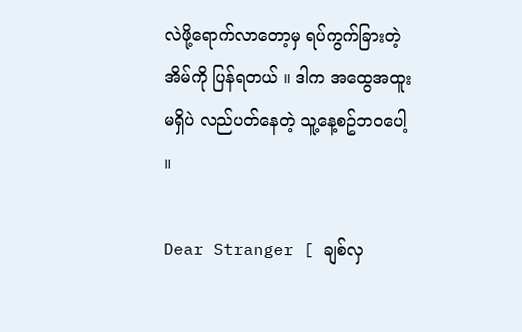လဲဖို့ရောက်လာတော့မှ ရပ်ကွက်ခြားတဲ့ အိမ်ကို ပြန်ရတယ် ။ ဒါက အထွေအထူး မရှိပဲ လည်ပတ်နေတဲ့ သူ့နေ့စဥ်ဘဝပေါ့ ။

Dear Stranger [ ချစ်လှ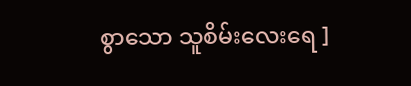စွာသော သူစိမ်းလေးရေ ]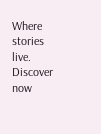Where stories live. Discover now